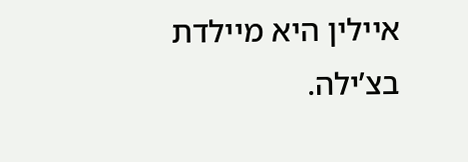איילין היא מיילדת בצ’ילה.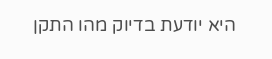היא יודעת בדיוק מהו התקן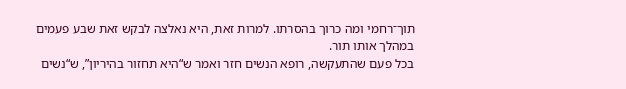תוך־רחמי ומה כרוך בהסרתו. למרות זאת, היא נאלצה לבקש זאת שבע פעמים במהלך אותו תור.
בכל פעם שהתעקשה, רופא הנשים חזר ואמר ש“היא תחזור בהיריון”, ש“נשים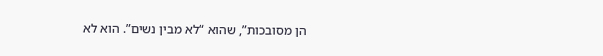הן מסובכות”, שהוא “לא מבין נשים”. הוא לא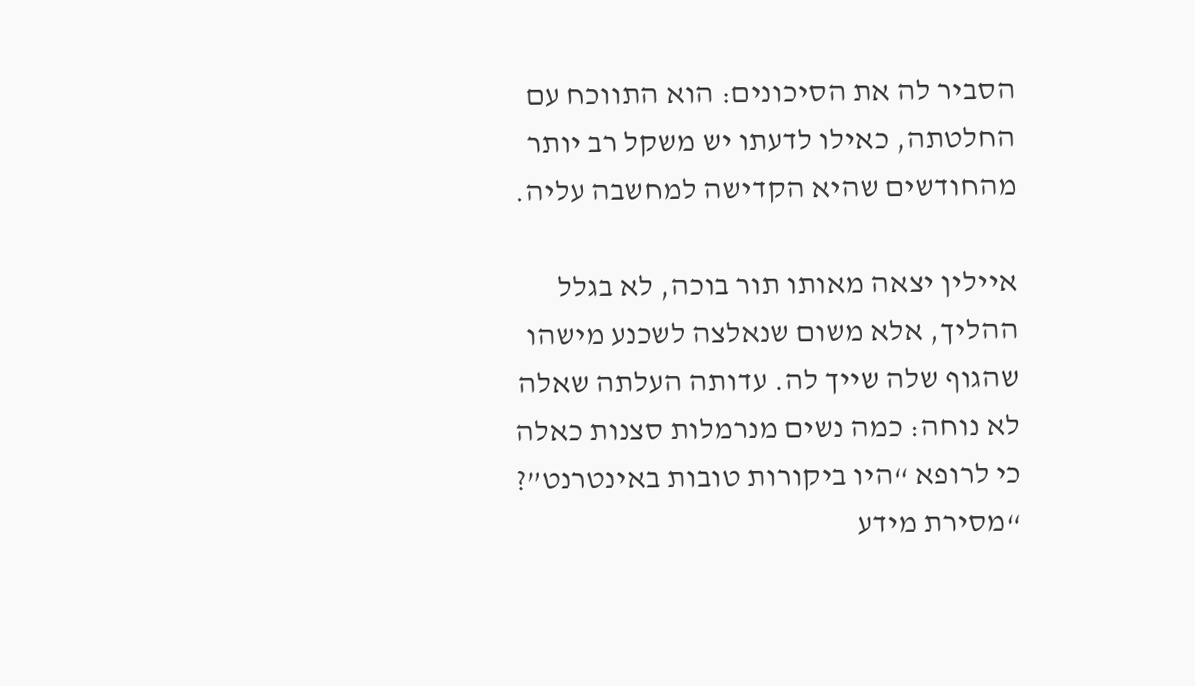הסביר לה את הסיכונים: הוא התווכח עם החלטתה, כאילו לדעתו יש משקל רב יותר מהחודשים שהיא הקדישה למחשבה עליה.

איילין יצאה מאותו תור בוכה, לא בגלל ההליך, אלא משום שנאלצה לשכנע מישהו שהגוף שלה שייך לה. עדותה העלתה שאלה לא נוחה: כמה נשים מנרמלות סצנות כאלה כי לרופא “היו ביקורות טובות באינטרנט”? “מסירת מידע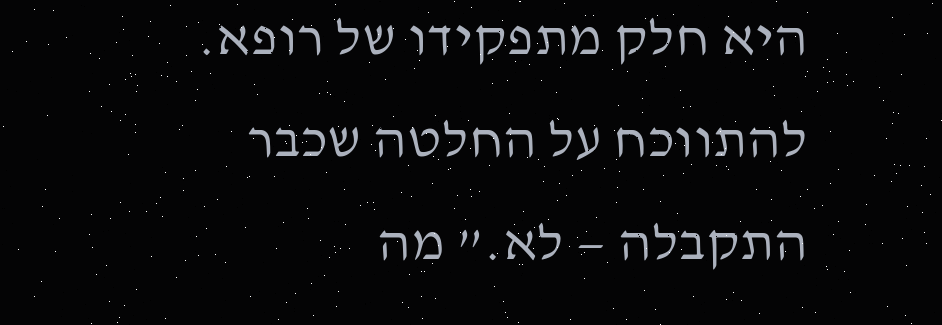היא חלק מתפקידו של רופא. להתווכח על החלטה שכבר התקבלה — לא.” מה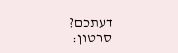דעתכם?
סרטון: